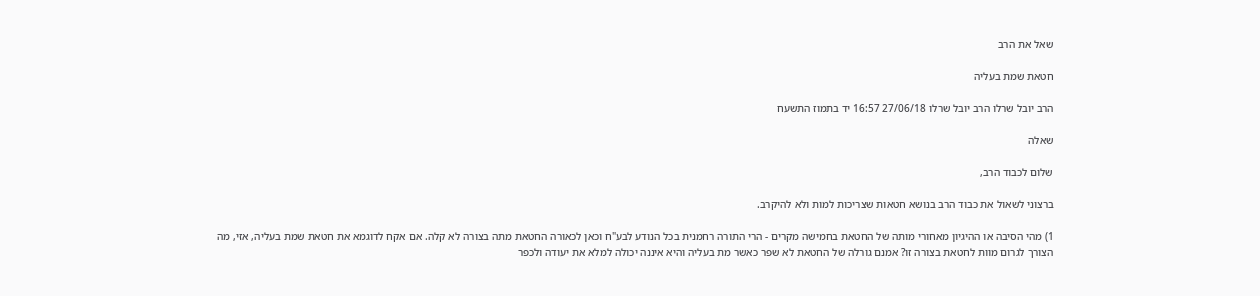שאל את הרב

חטאת שמת בעליה

הרב יובל שרלו הרב יובל שרלו 27/06/18 16:57 יד בתמוז התשעח

שאלה

שלום לכבוד הרב,

ברצוני לשאול את כבוד הרב בנושא חטאות שצריכות למות ולא להיקרב.

1) מהי הסיבה או ההיגיון מאחורי מותה של החטאת בחמישה מקרים - הרי התורה רחמנית בכל הנודע לבע"ח וכאן לכאורה החטאת מתה בצורה לא קלה. אם אקח לדוגמא את חטאת שמת בעליה, אזי, מה הצורך לגרום מוות לחטאת בצורה זו? אמנם גורלה של החטאת לא שפר כאשר מת בעליה והיא איננה יכולה למלא את יעודה ולכפר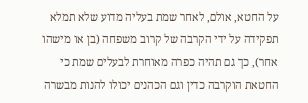על החטא, אולם, לאחר שמת בעליה מדוע שלא תמלא תפקידה על ידי הקרבה של קרוב משפחה (בן או מישהו אחר), כך גם תהיה כפרה מאוחרת לבעלים שמת כי החטאת הוקרבה כדין וגם הכהנים יכולו להנות מבשרה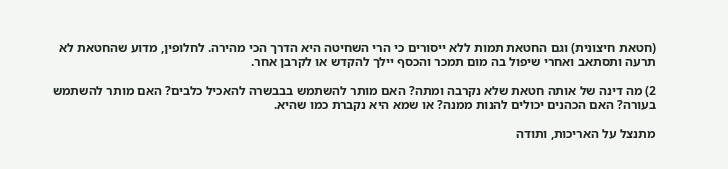(חטאת חיצונית) וגם החטאת תמות ללא ייסורים כי הרי השחיטה היא הדרך הכי מהירה. לחלופין, מדוע שהחטאת לא תרעה ותסתאב ואחרי שיפול בה מום תמכר והכסף יילך להקדש או לקרבן אחר.

2) מה דינה של אותה חטאת שלא נקרבה ומתה? האם מותר להשתמש בבבשרה להאכיל כלבים? האם מותר להשתמש בעורה? האם הכהנים יכולים להנות ממנה? או שמא היא נקברת כמו שהיא.

מתנצל על האריכות, ותודה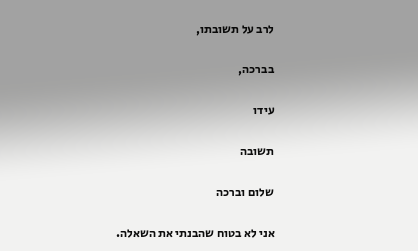לרב על תשובתו,

בברכה,

עידו

תשובה

שלום וברכה

אני לא בטוח שהבנתי את השאלה.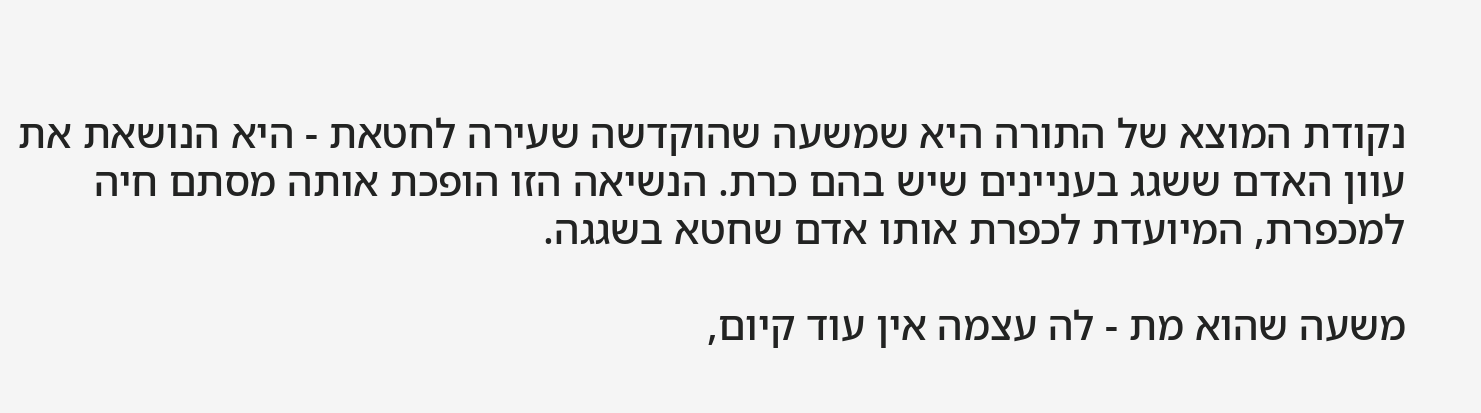נקודת המוצא של התורה היא שמשעה שהוקדשה שעירה לחטאת - היא הנושאת את עוון האדם ששגג בעניינים שיש בהם כרת. הנשיאה הזו הופכת אותה מסתם חיה למכפרת, המיועדת לכפרת אותו אדם שחטא בשגגה.

משעה שהוא מת - לה עצמה אין עוד קיום,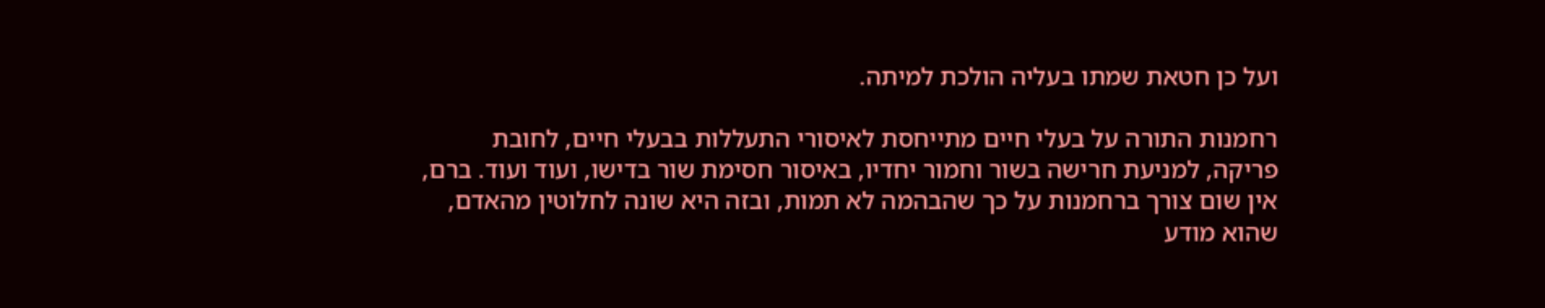ועל כן חטאת שמתו בעליה הולכת למיתה.

רחמנות התורה על בעלי חיים מתייחסת לאיסורי התעללות בבעלי חיים, לחובת פריקה, למניעת חרישה בשור וחמור יחדיו, באיסור חסימת שור בדישו, ועוד ועוד. ברם, אין שום צורך ברחמנות על כך שהבהמה לא תמות, ובזה היא שונה לחלוטין מהאדם, שהוא מודע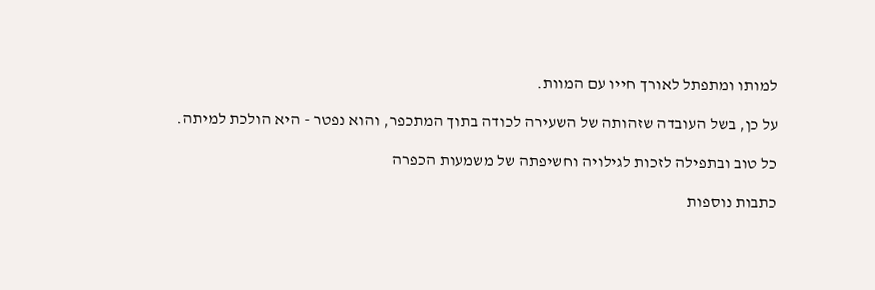למותו ומתפתל לאורך חייו עם המוות.

על כן, בשל העובדה שזהותה של השעירה לכודה בתוך המתכפר, והוא נפטר - היא הולכת למיתה.

כל טוב ובתפילה לזכות לגילויה וחשיפתה של משמעות הכפרה

כתבות נוספות